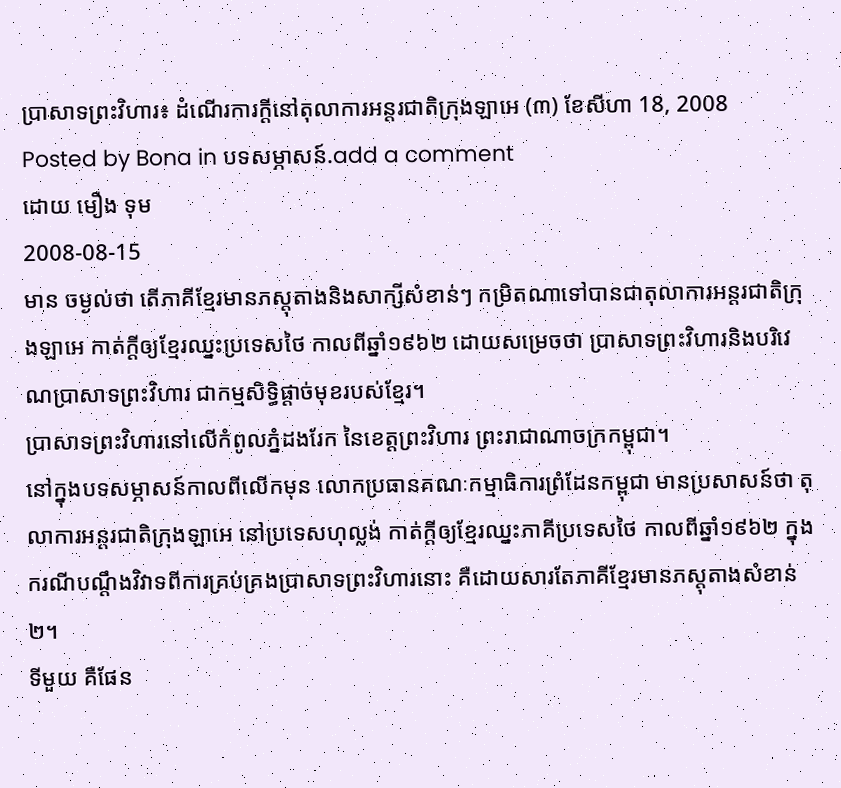ប្រាសាទព្រះវិហារ៖ ដំណើរការក្ដីនៅតុលាការអន្តរជាតិក្រុងឡាអេ (៣) ខែសីហា 18, 2008
Posted by Bona in បទសម្ភាសន៍.add a comment
ដោយ មឿង ទុម
2008-08-15
មាន ចម្ងល់ថា តើភាគីខ្មែរមានភស្តុតាងនិងសាក្សីសំខាន់ៗ កម្រិតណាទៅបានជាតុលាការអន្តរជាតិក្រុងឡាអេ កាត់ក្តីឲ្យខ្មែរឈ្នះប្រទេសថៃ កាលពីឆ្នាំ១៩៦២ ដោយសម្រេចថា ប្រាសាទព្រះវិហារនិងបរិវេណប្រាសាទព្រះវិហារ ជាកម្មសិទ្ធិផ្តាច់មុខរបស់ខ្មែរ។
ប្រាសាទព្រះវិហារនៅលើកំពូលភ្នំដងរែក នៃខេត្តព្រះវិហារ ព្រះរាជាណាចក្រកម្ពុជា។
នៅក្នុងបទសម្ភាសន៍កាលពីលើកមុន លោកប្រធានគណៈកម្មាធិការព្រំដែនកម្ពុជា មានប្រសាសន៍ថា តុលាការអន្តរជាតិក្រុងឡាអេ នៅប្រទេសហុល្លង់ កាត់ក្តីឲ្យខ្មែរឈ្នះភាគីប្រទេសថៃ កាលពីឆ្នាំ១៩៦២ ក្នុងករណីបណ្តឹងវិវាទពីការគ្រប់គ្រងប្រាសាទព្រះវិហារនោះ គឺដោយសារតែភាគីខ្មែរមានភស្តុតាងសំខាន់២។
ទីមួយ គឺផែន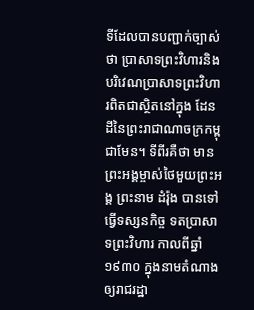ទីដែលបានបញ្ជាក់ច្បាស់ថា ប្រាសាទព្រះវិហារនិងបរិវេណប្រាសាទព្រះវិហារពិតជាស្ថិតនៅក្នុង ដែនដីនៃព្រះរាជាណាចក្រកម្ពុជាមែន។ ទីពីរគឺថា មានព្រះអង្គម្ចាស់ថៃមួយព្រះអង្គ ព្រះនាម ដំរ៉ុង បានទៅធ្វើទស្សនកិច្ច ទតប្រាសាទព្រះវិហារ កាលពីឆ្នាំ១៩៣០ ក្នុងនាមតំណាងឲ្យរាជរដ្ឋា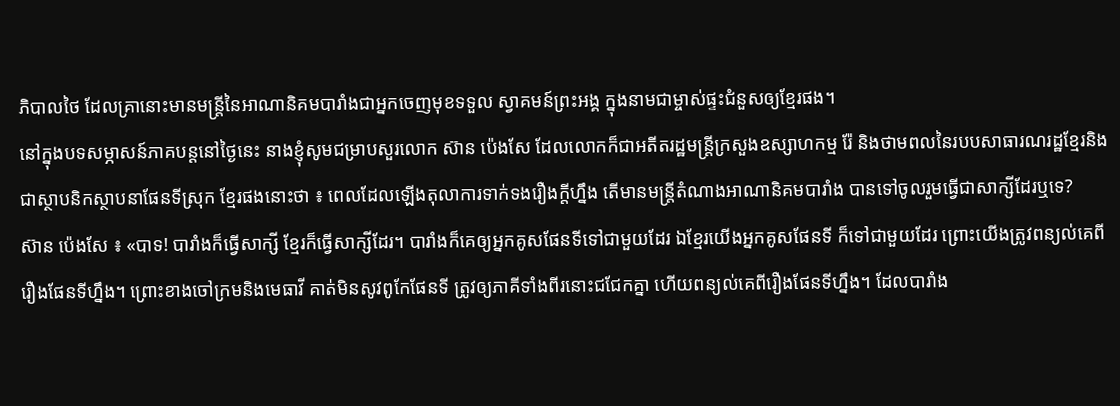ភិបាលថៃ ដែលគ្រានោះមានមន្ត្រីនៃអាណានិគមបារាំងជាអ្នកចេញមុខទទួល ស្វាគមន៍ព្រះអង្គ ក្នុងនាមជាម្ចាស់ផ្ទះជំនួសឲ្យខ្មែរផង។
នៅក្នុងបទសម្ភាសន៍ភាគបន្តនៅថ្ងៃនេះ នាងខ្ញុំសូមជម្រាបសួរលោក ស៊ាន ប៉េងសែ ដែលលោកក៏ជាអតីតរដ្ឋមន្ត្រីក្រសួងឧស្សាហកម្ម រ៉ែ និងថាមពលនៃរបបសាធារណរដ្ឋខ្មែរនិងជាស្ថាបនិកស្ថាបនាផែនទីស្រុក ខ្មែរផងនោះថា ៖ ពេលដែលឡើងតុលាការទាក់ទងរឿងក្តីហ្នឹង តើមានមន្ត្រីតំណាងអាណានិគមបារាំង បានទៅចូលរួមធ្វើជាសាក្សីដែរឬទេ?
ស៊ាន ប៉េងសែ ៖ «បាទ! បារាំងក៏ធ្វើសាក្សី ខ្មែរក៏ធ្វើសាក្សីដែរ។ បារាំងក៏គេឲ្យអ្នកគូសផែនទីទៅជាមួយដែរ ឯខ្មែរយើងអ្នកគូសផែនទី ក៏ទៅជាមួយដែរ ព្រោះយើងត្រូវពន្យល់គេពីរឿងផែនទីហ្នឹង។ ព្រោះខាងចៅក្រមនិងមេធាវី គាត់មិនសូវពូកែផែនទី ត្រូវឲ្យភាគីទាំងពីរនោះជជែកគ្នា ហើយពន្យល់គេពីរឿងផែនទីហ្នឹង។ ដែលបារាំង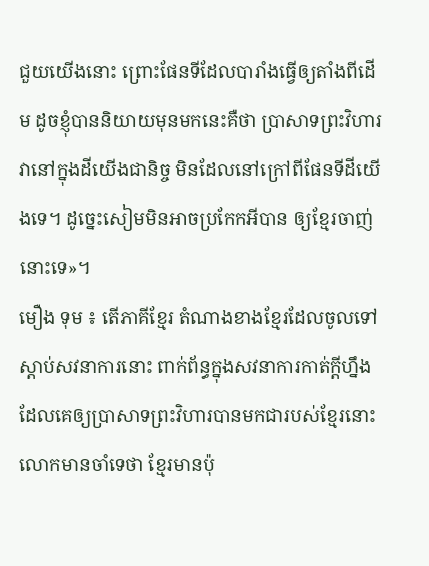ជួយយើងនោះ ព្រោះផែនទីដែលបារាំងធ្វើឲ្យតាំងពីដើម ដូចខ្ញុំបាននិយាយមុនមកនេះគឺថា ប្រាសាទព្រះវិហារវានៅក្នុងដីយើងជានិច្ច មិនដែលនៅក្រៅពីផែនទីដីយើងទេ។ ដូច្នេះសៀមមិនអាចប្រកែកអីបាន ឲ្យខ្មែរចាញ់នោះទេ»។
មឿង ទុម ៖ តើភាគីខ្មែរ តំណាងខាងខ្មែរដែលចូលទៅស្តាប់សវនាការនោះ ពាក់ព័ន្ធក្នុងសវនាការកាត់ក្តីហ្នឹង ដែលគេឲ្យប្រាសាទព្រះវិហារបានមកជារបស់ខ្មែរនោះ លោកមានចាំទេថា ខ្មែរមានប៉ុ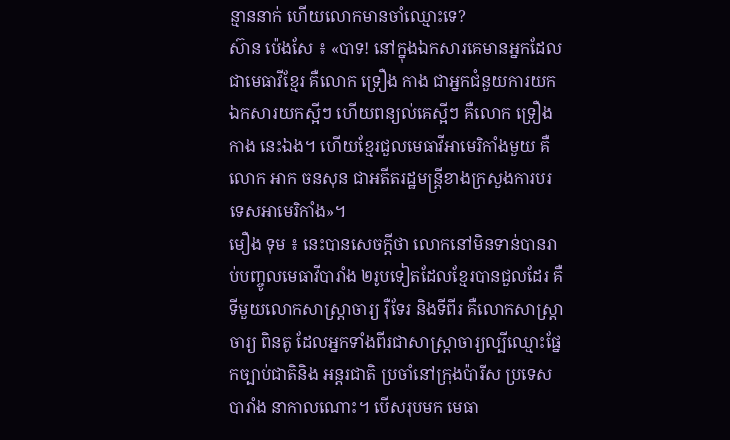ន្មាននាក់ ហើយលោកមានចាំឈ្មោះទេ?
ស៊ាន ប៉េងសែ ៖ «បាទ! នៅក្នុងឯកសារគេមានអ្នកដែលជាមេធាវីខ្មែរ គឺលោក ទ្រឿង កាង ជាអ្នកជំនួយការយកឯកសារយកស្អីៗ ហើយពន្យល់គេស្អីៗ គឺលោក ទ្រឿង កាង នេះឯង។ ហើយខ្មែរជួលមេធាវីអាមេរិកាំងមួយ គឺលោក អាក ចនសុន ជាអតីតរដ្ឋមន្ត្រីខាងក្រសួងការបរទេសអាមេរិកាំង»។
មឿង ទុម ៖ នេះបានសេចក្តីថា លោកនៅមិនទាន់បានរាប់បញ្ចូលមេធាវីបារាំង ២រូបទៀតដែលខ្មែរបានជួលដែរ គឺទីមួយលោកសាស្រ្តាចារ្យ រ៉ឺទែរ និងទីពីរ គឺលោកសាស្រ្តាចារ្យ ពិនតូ ដែលអ្នកទាំងពីរជាសាស្រ្តាចារ្យល្បីឈ្មោះផ្នែកច្បាប់ជាតិនិង អន្តរជាតិ ប្រចាំនៅក្រុងប៉ារីស ប្រទេសបារាំង នាកាលណោះ។ បើសរុបមក មេធា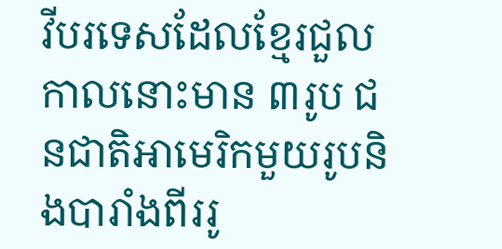វីបរទេសដែលខ្មែរជួលកាលនោះមាន ៣រូប ជនជាតិអាមេរិកមួយរូបនិងបារាំងពីររូ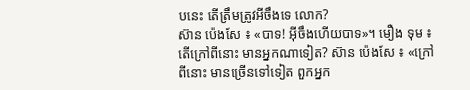បនេះ តើត្រឹមត្រូវអីចឹងទេ លោក?
ស៊ាន ប៉េងសែ ៖ «បាទ! អ៊ីចឹងហើយបាទ»។ មឿង ទុម ៖ តើក្រៅពីនោះ មានអ្នកណាទៀត? ស៊ាន ប៉េងសែ ៖ «ក្រៅពីនោះ មានច្រើនទៅទៀត ពួកអ្នក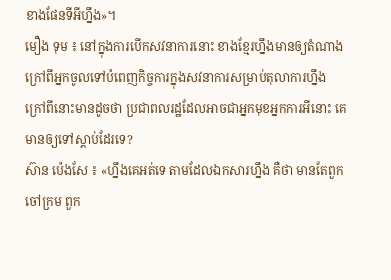ខាងផែនទីអីហ្នឹង»។
មឿង ទុម ៖ នៅក្នុងការបើកសវនាការនោះ ខាងខ្មែរហ្នឹងមានឲ្យតំណាង ក្រៅពីអ្នកចូលទៅបំពេញកិច្ចការក្នុងសវនាការសម្រាប់តុលាការហ្នឹង ក្រៅពីនោះមានដូចថា ប្រជាពលរដ្ឋដែលអាចជាអ្នកមុខអ្នកការអីនោះ គេមានឲ្យទៅស្តាប់ដែរទេ?
ស៊ាន ប៉េងសែ ៖ «ហ្នឹងគេអត់ទេ តាមដែលឯកសារហ្នឹង គឺថា មានតែពួកចៅក្រម ពួក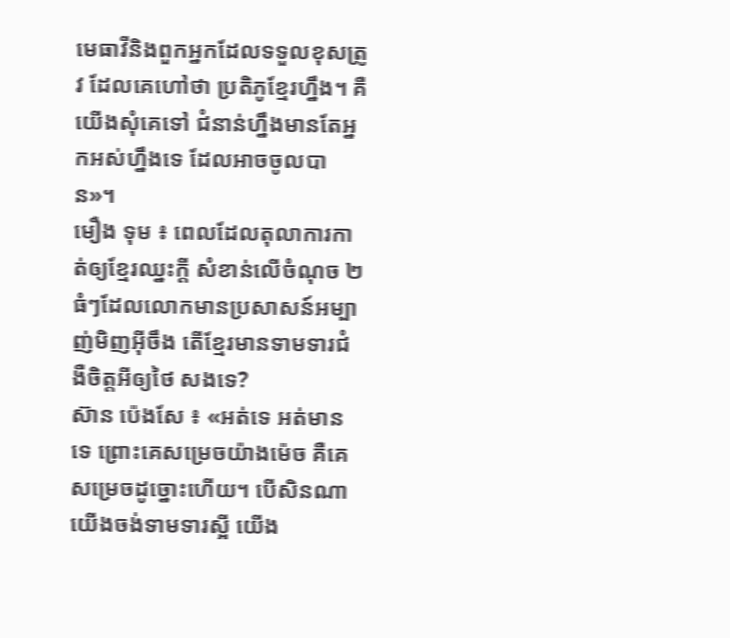មេធាវីនិងពួកអ្នកដែលទទួលខុសត្រូវ ដែលគេហៅថា ប្រតិភូខ្មែរហ្នឹង។ គឺយើងសុំគេទៅ ជំនាន់ហ្នឹងមានតែអ្នកអស់ហ្នឹងទេ ដែលអាចចូលបាន»។
មឿង ទុម ៖ ពេលដែលតុលាការកាត់ឲ្យខ្មែរឈ្នះក្តី សំខាន់លើចំណុច ២ធំៗដែលលោកមានប្រសាសន៍អម្បាញ់មិញអ៊ីចឹង តើខ្មែរមានទាមទារជំងឺចិត្តអីឲ្យថៃ សងទេ?
ស៊ាន ប៉េងសែ ៖ «អត់ទេ អត់មានទេ ព្រោះគេសម្រេចយ៉ាងម៉េច គឺគេសម្រេចដូច្នោះហើយ។ បើសិនណាយើងចង់ទាមទារស្អី យើង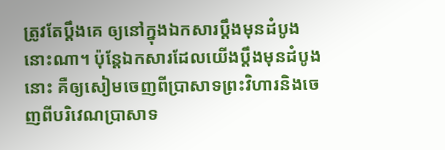ត្រូវតែប្តឹងគេ ឲ្យនៅក្នុងឯកសារប្តឹងមុនដំបូងនោះណា។ ប៉ុន្តែឯកសារដែលយើងប្តឹងមុនដំបូងនោះ គឺឲ្យសៀមចេញពីប្រាសាទព្រះវិហារនិងចេញពីបរិវេណប្រាសាទ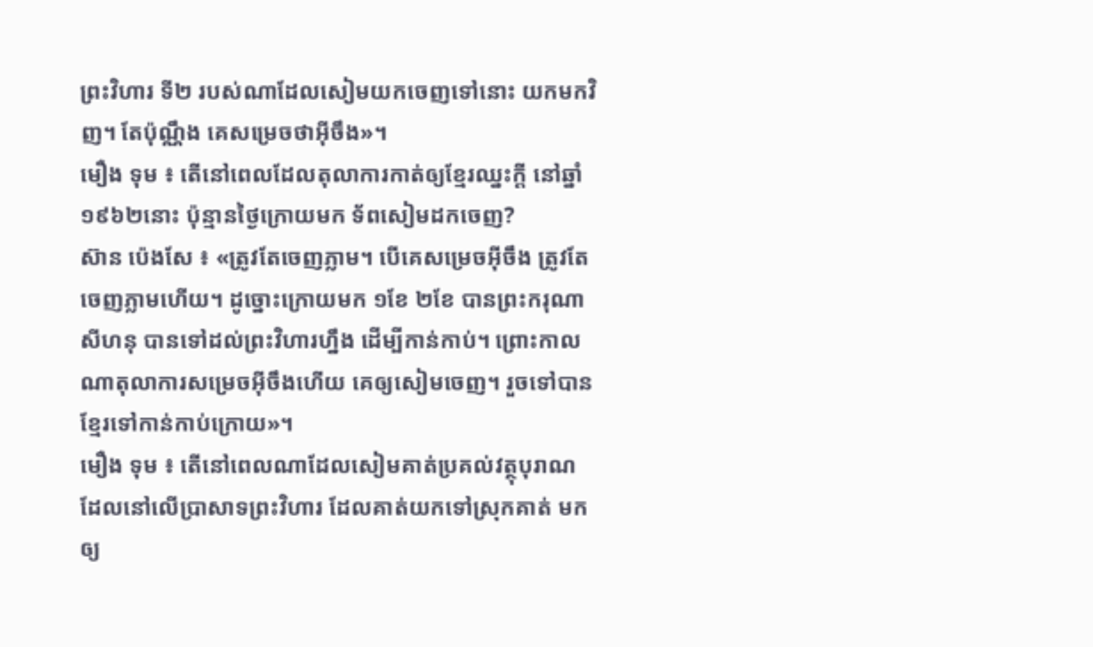ព្រះវិហារ ទី២ របស់ណាដែលសៀមយកចេញទៅនោះ យកមកវិញ។ តែប៉ុណ្ណឹង គេសម្រេចថាអ៊ីចឹង»។
មឿង ទុម ៖ តើនៅពេលដែលតុលាការកាត់ឲ្យខ្មែរឈ្នះក្តី នៅឆ្នាំ១៩៦២នោះ ប៉ុន្មានថ្ងៃក្រោយមក ទ័ពសៀមដកចេញ?
ស៊ាន ប៉េងសែ ៖ «ត្រូវតែចេញភ្លាម។ បើគេសម្រេចអ៊ីចឹង ត្រូវតែចេញភ្លាមហើយ។ ដូច្នោះក្រោយមក ១ខែ ២ខែ បានព្រះករុណា សីហនុ បានទៅដល់ព្រះវិហារហ្នឹង ដើម្បីកាន់កាប់។ ព្រោះកាលណាតុលាការសម្រេចអ៊ីចឹងហើយ គេឲ្យសៀមចេញ។ រួចទៅបានខ្មែរទៅកាន់កាប់ក្រោយ»។
មឿង ទុម ៖ តើនៅពេលណាដែលសៀមគាត់ប្រគល់វត្ថុបុរាណដែលនៅលើប្រាសាទព្រះវិហារ ដែលគាត់យកទៅស្រុកគាត់ មកឲ្យ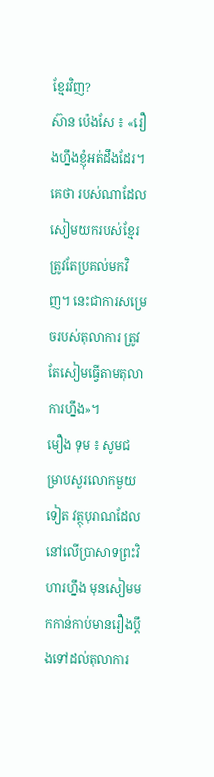ខ្មែរវិញ?
ស៊ាន ប៉េងសែ ៖ «រឿងហ្នឹងខ្ញុំអត់ដឹងដែរ។ គេថា របស់ណាដែលសៀមយករបស់ខ្មែរ ត្រូវតែប្រគល់មកវិញ។ នេះជាការសម្រេចរបស់តុលាការ ត្រូវតែសៀមធ្វើតាមតុលាការហ្នឹង»។
មឿង ទុម ៖ សូមជម្រាបសួរលោកមួយទៀត វត្ថុបុរាណដែលនៅលើប្រាសាទព្រះវិហារហ្នឹង មុនសៀមមកកាន់កាប់មានរឿងប្តឹងទៅដល់តុលាការ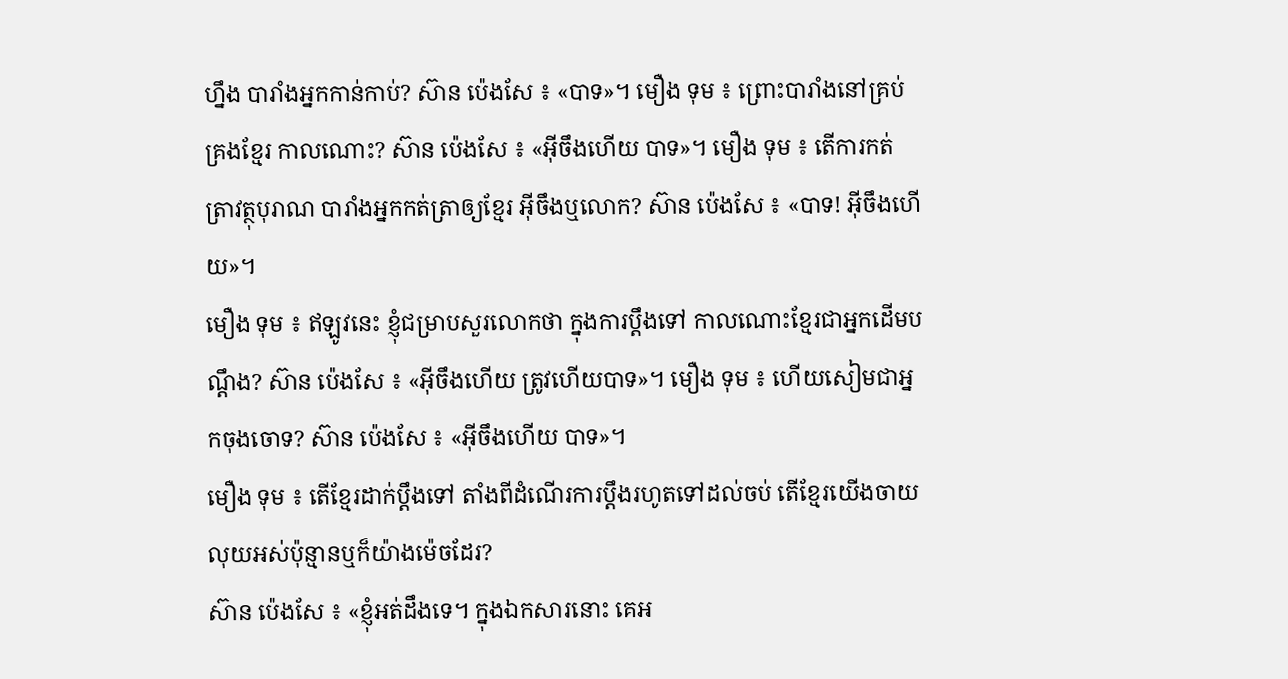ហ្នឹង បារាំងអ្នកកាន់កាប់? ស៊ាន ប៉េងសែ ៖ «បាទ»។ មឿង ទុម ៖ ព្រោះបារាំងនៅគ្រប់គ្រងខ្មែរ កាលណោះ? ស៊ាន ប៉េងសែ ៖ «អ៊ីចឹងហើយ បាទ»។ មឿង ទុម ៖ តើការកត់ត្រាវត្ថុបុរាណ បារាំងអ្នកកត់ត្រាឲ្យខ្មែរ អ៊ីចឹងឬលោក? ស៊ាន ប៉េងសែ ៖ «បាទ! អ៊ីចឹងហើយ»។
មឿង ទុម ៖ ឥឡូវនេះ ខ្ញុំជម្រាបសួរលោកថា ក្នុងការប្តឹងទៅ កាលណោះខ្មែរជាអ្នកដើមបណ្តឹង? ស៊ាន ប៉េងសែ ៖ «អ៊ីចឹងហើយ ត្រូវហើយបាទ»។ មឿង ទុម ៖ ហើយសៀមជាអ្នកចុងចោទ? ស៊ាន ប៉េងសែ ៖ «អ៊ីចឹងហើយ បាទ»។
មឿង ទុម ៖ តើខ្មែរដាក់ប្តឹងទៅ តាំងពីដំណើរការប្តឹងរហូតទៅដល់ចប់ តើខ្មែរយើងចាយលុយអស់ប៉ុន្មានឬក៏យ៉ាងម៉េចដែរ?
ស៊ាន ប៉េងសែ ៖ «ខ្ញុំអត់ដឹងទេ។ ក្នុងឯកសារនោះ គេអ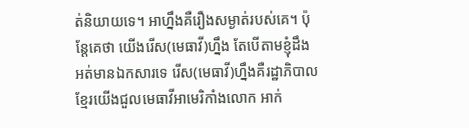ត់និយាយទេ។ អាហ្នឹងគឺរឿងសម្ងាត់របស់គេ។ ប៉ុន្តែគេថា យើងរើស(មេធាវី)ហ្នឹង តែបើតាមខ្ញុំដឹង អត់មានឯកសារទេ រើស(មេធាវី)ហ្នឹងគឺរដ្ឋាភិបាលខ្មែរយើងជួលមេធាវីអាមេរិកាំងលោក អាក់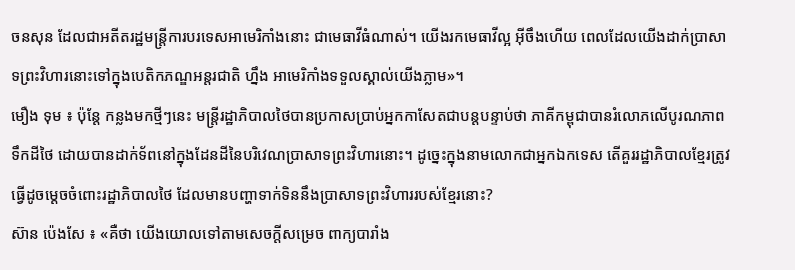ចនសុន ដែលជាអតីតរដ្ឋមន្ត្រីការបរទេសអាមេរិកាំងនោះ ជាមេធាវីធំណាស់។ យើងរកមេធាវីល្អ អ៊ីចឹងហើយ ពេលដែលយើងដាក់ប្រាសាទព្រះវិហារនោះទៅក្នុងបេតិកភណ្ឌអន្តរជាតិ ហ្នឹង អាមេរិកាំងទទួលស្គាល់យើងភ្លាម»។
មឿង ទុម ៖ ប៉ុន្តែ កន្លងមកថ្មីៗនេះ មន្រ្តីរដ្ឋាភិបាលថៃបានប្រកាសប្រាប់អ្នកកាសែតជាបន្តបន្ទាប់ថា ភាគីកម្ពុជាបានរំលោភលើបូរណភាពទឹកដីថៃ ដោយបានដាក់ទ័ពនៅក្នុងដែនដីនៃបរិវេណប្រាសាទព្រះវិហារនោះ។ ដូច្នេះក្នុងនាមលោកជាអ្នកឯកទេស តើគួររដ្ឋាភិបាលខ្មែរត្រូវធ្វើដូចម្តេចចំពោះរដ្ឋាភិបាលថៃ ដែលមានបញ្ហាទាក់ទិននឹងប្រាសាទព្រះវិហាររបស់ខ្មែរនោះ?
ស៊ាន ប៉េងសែ ៖ «គឺថា យើងយោលទៅតាមសេចក្តីសម្រេច ពាក្យបារាំង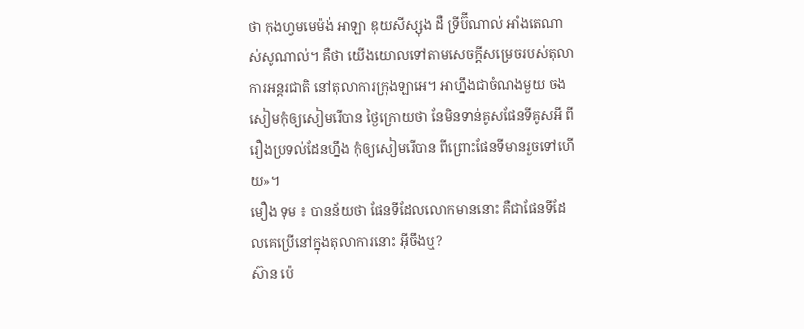ថា កុងហ្វមមេម៉ង់ អាឡា ឌុយសីស្សុង ដឺ ទ្រីប៊ីណាល់ អាំងតេណាស់សូណាល់។ គឺថា យើងយោលទៅតាមសេចក្តីសម្រេចរបស់តុលាការអន្តរជាតិ នៅតុលាការក្រុងឡាអេ។ អាហ្នឹងជាចំណងមួយ ចងសៀមកុំឲ្យសៀមរើបាន ថ្ងៃក្រោយថា នែមិនទាន់គូសផែនទីគូសអី ពីរឿងប្រទល់ដែនហ្នឹង កុំឲ្យសៀមរើបាន ពីព្រោះផែនទីមានរួចទៅហើយ»។
មឿង ទុម ៖ បានន័យថា ផែនទីដែលលោកមាននោះ គឺជាផែនទីដែលគេប្រើនៅក្នុងតុលាការនោះ អ៊ីចឹងឬ?
ស៊ាន ប៉េ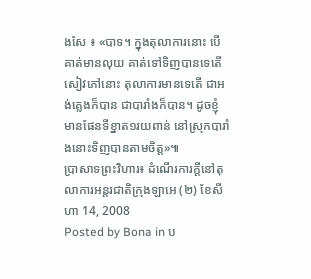ងសែ ៖ «បាទ។ ក្នុងតុលាការនោះ បើគាត់មានលុយ គាត់ទៅទិញបានទេតើ សៀវភៅនោះ តុលាការមានទេតើ ជាអង់គ្លេងក៏បាន ជាបារាំងក៏បាន។ ដូចខ្ញុំមានផែនទីខ្នាត១រយពាន់ នៅស្រុកបារាំងនោះទិញបានតាមចិត្ត»៕
ប្រាសាទព្រះវិហារ៖ ដំណើរការក្ដីនៅតុលាការអន្តរជាតិក្រុងឡាអេ (២) ខែសីហា 14, 2008
Posted by Bona in ប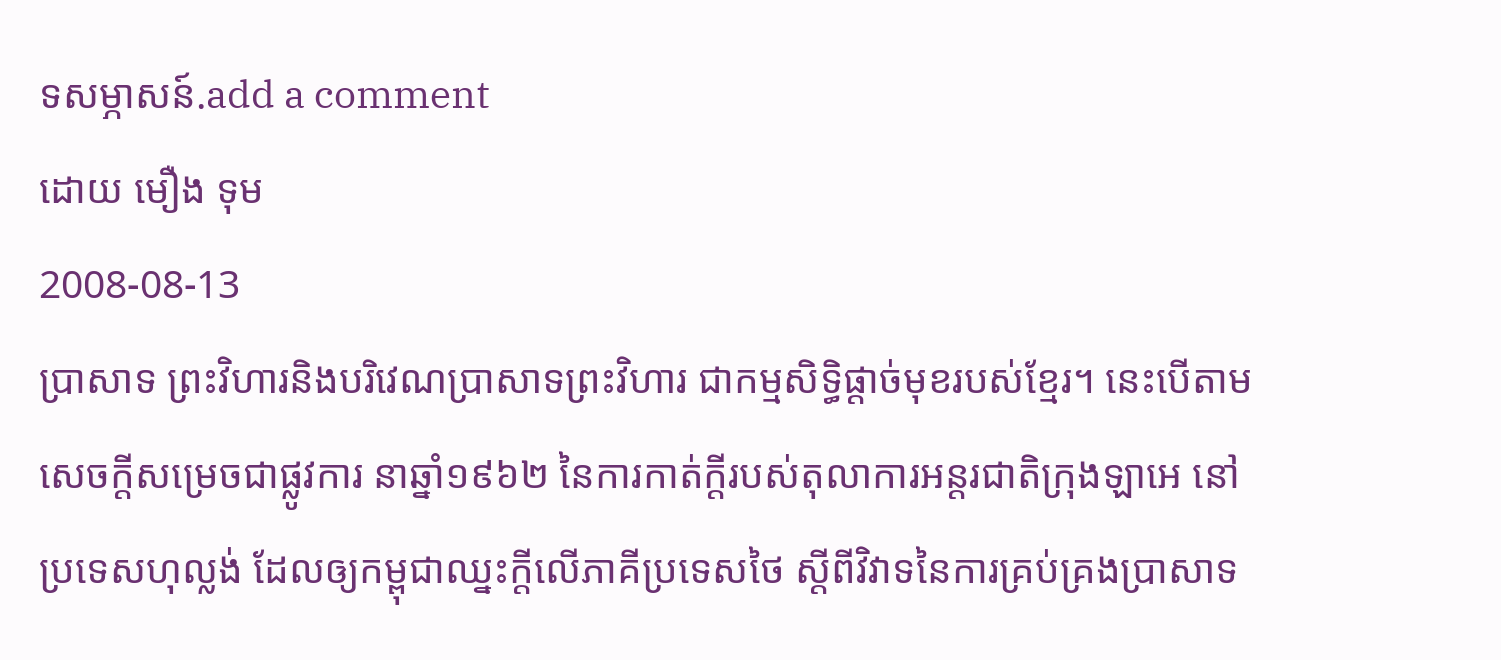ទសម្ភាសន៍.add a comment
ដោយ មឿង ទុម
2008-08-13
ប្រាសាទ ព្រះវិហារនិងបរិវេណប្រាសាទព្រះវិហារ ជាកម្មសិទ្ធិផ្តាច់មុខរបស់ខ្មែរ។ នេះបើតាមសេចក្តីសម្រេចជាផ្លូវការ នាឆ្នាំ១៩៦២ នៃការកាត់ក្តីរបស់តុលាការអន្តរជាតិក្រុងឡាអេ នៅប្រទេសហុល្លង់ ដែលឲ្យកម្ពុជាឈ្នះក្តីលើភាគីប្រទេសថៃ ស្តីពីវិវាទនៃការគ្រប់គ្រងប្រាសាទ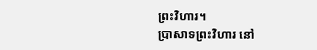ព្រះវិហារ។
ប្រាសាទព្រះវិហារ នៅ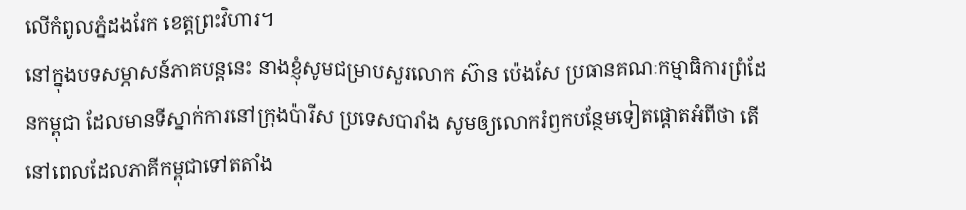លើកំពូលភ្នំដងរែក ខេត្តព្រះវិហារ។
នៅក្នុងបទសម្ភាសន៍ភាគបន្តនេះ នាងខ្ញុំសូមជម្រាបសួរលោក ស៊ាន ប៉េងសែ ប្រធានគណៈកម្មាធិការព្រំដែនកម្ពុជា ដែលមានទីស្នាក់ការនៅក្រុងប៉ារីស ប្រទេសបារាំង សូមឲ្យលោករំឭកបន្ថែមទៀតផ្តោតអំពីថា តើនៅពេលដែលភាគីកម្ពុជាទៅតតាំង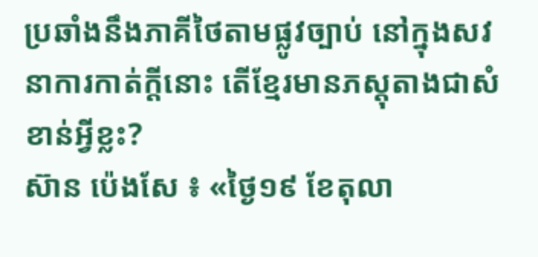ប្រឆាំងនឹងភាគីថៃតាមផ្លូវច្បាប់ នៅក្នុងសវនាការកាត់ក្តីនោះ តើខ្មែរមានភស្តុតាងជាសំខាន់អ្វីខ្លះ?
ស៊ាន ប៉េងសែ ៖ «ថ្ងៃ១៩ ខែតុលា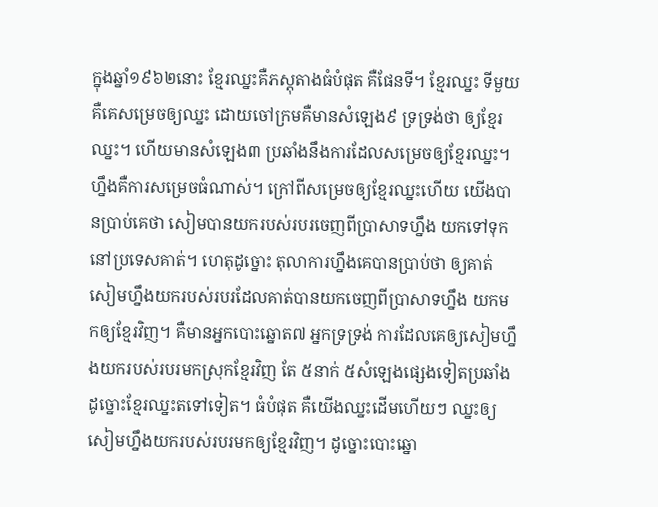ក្នុងឆ្នាំ១៩៦២នោះ ខ្មែរឈ្នះគឺភស្តុតាងធំបំផុត គឺផែនទី។ ខ្មែរឈ្នះ ទីមួយ គឺគេសម្រេចឲ្យឈ្នះ ដោយចៅក្រមគឺមានសំឡេង៩ ទ្រទ្រង់ថា ឲ្យខ្មែរឈ្នះ។ ហើយមានសំឡេង៣ ប្រឆាំងនឹងការដែលសម្រេចឲ្យខ្មែរឈ្នះ។ ហ្នឹងគឺការសម្រេចធំណាស់។ ក្រៅពីសម្រេចឲ្យខ្មែរឈ្នះហើយ យើងបានប្រាប់គេថា សៀមបានយករបស់របរចេញពីប្រាសាទហ្នឹង យកទៅទុកនៅប្រទេសគាត់។ ហេតុដូច្នោះ តុលាការហ្នឹងគេបានប្រាប់ថា ឲ្យគាត់សៀមហ្នឹងយករបស់របរដែលគាត់បានយកចេញពីប្រាសាទហ្នឹង យកមកឲ្យខ្មែរវិញ។ គឺមានអ្នកបោះឆ្នោត៧ អ្នកទ្រទ្រង់ ការដែលគេឲ្យសៀមហ្នឹងយករបស់របរមកស្រុកខ្មែរវិញ តែ ៥នាក់ ៥សំឡេងផ្សេងទៀតប្រឆាំង ដូច្នោះខ្មែរឈ្នះតទៅទៀត។ ធំបំផុត គឺយើងឈ្នះដើមហើយៗ ឈ្នះឲ្យសៀមហ្នឹងយករបស់របរមកឲ្យខ្មែរវិញ។ ដូច្នោះបោះឆ្នោ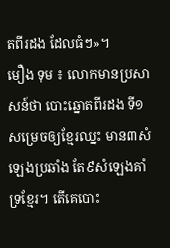តពីរដង ដែលធំៗ»។
មឿង ទុម ៖ លោកមានប្រសាសន៍ថា បោះឆ្នោតពីរដង ទី១ សម្រេចឲ្យខ្មែរឈ្នះ មាន៣សំឡេងប្រឆាំង តែ៩សំឡេងគាំទ្រខ្មែរ។ តើគេបោះ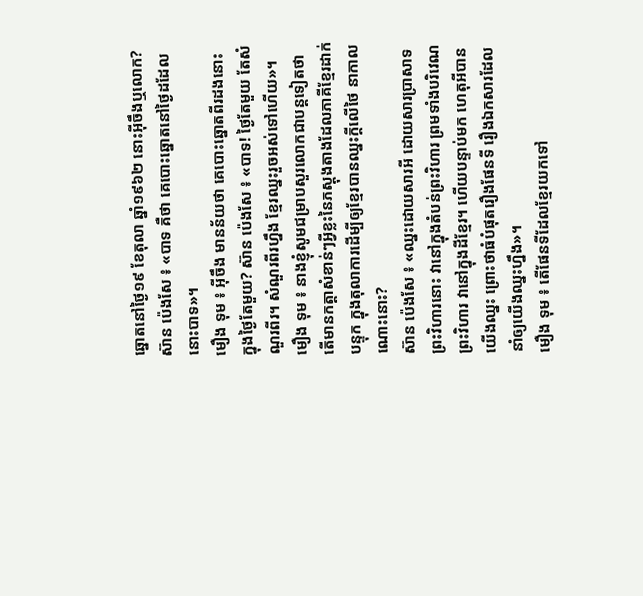ឆ្នោតនៅថ្ងៃ១៩ ខែតុលា ឆ្នាំ១៩៦២ នោះអ៊ីចឹងឬលោក? ស៊ាន ប៉េងសែ ៖ «បាទ គឺថា គេបោះឆ្នោតនៅថ្ងៃដដែលនោះបាទ»។
មឿង ទុម ៖ អ៊ីចឹង មានន័យថា គេបោះឆ្នោតពីរដងនោះ ក្នុងថ្ងៃតែមួយ? ស៊ាន ប៉េងសែ ៖ «បាទ! ថ្ងៃតែមួយ តែសំណួរពីរ។ សំណួរពីរហ្នឹង ខ្មែរឈ្នះរួចអស់ទៅហើយ»។
មឿង ទុម ៖ នាងខ្ញុំសូមជម្រាបសួរលោកជាបន្តទៀតថា តើមានកត្តាសំខាន់ៗអ្វីខ្លះនៃភស្តុងតាងដែលភាគីខ្មែរដាក់បន្ទុក ក្នុងតុលាការដើម្បីឲ្យខ្មែរបានឈ្នះក្តីលើថៃ នាកាលណោះនោះ?
ស៊ាន ប៉េងសែ ៖ «ឈ្នះដោយសារអី ដោយសារប្រាសាទព្រះវិហារនោះ វានៅក្នុងតំបន់ព្រះវិហារ ព្រមទាំងបរិវេណព្រះវិហារ វានៅក្នុងដីខ្មែរ។ ហើយបន្ទាប់មក ហេតុអីបានយើងឈ្នះ ព្រោះថាធំបំផុតរឿងផែនទី រឿងឯកសារដែលនាំឲ្យយើងឈ្នះហ្នឹង»។
មឿង ទុម ៖ តើផែនទីដែលខ្មែរយកទៅ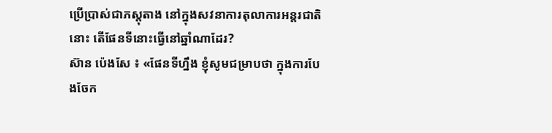ប្រើប្រាស់ជាភស្តុតាង នៅក្នុងសវនាការតុលាការអន្តរជាតិនោះ តើផែនទីនោះធ្វើនៅឆ្នាំណាដែរ?
ស៊ាន ប៉េងសែ ៖ «ផែនទីហ្នឹង ខ្ញុំសូមជម្រាបថា ក្នុងការបែងចែក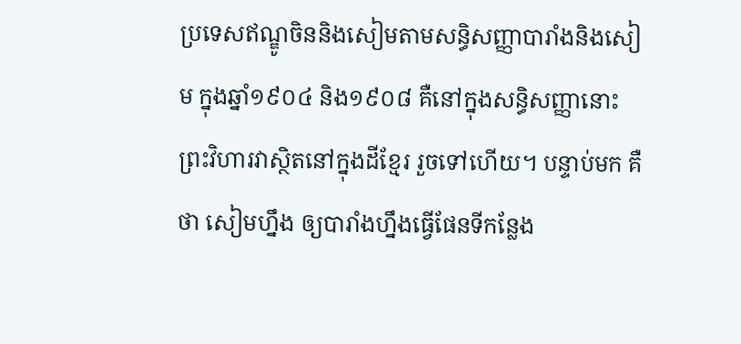ប្រទេសឥណ្ឌូចិននិងសៀមតាមសន្ធិសញ្ញាបារាំងនិងសៀម ក្នុងឆ្នាំ១៩០៤ និង១៩០៨ គឺនៅក្នុងសន្ធិសញ្ញានោះ ព្រះវិហារវាស្ថិតនៅក្នុងដីខ្មែរ រួចទៅហើយ។ បន្ទាប់មក គឺថា សៀមហ្នឹង ឲ្យបារាំងហ្នឹងធ្វើផែនទីកន្លែង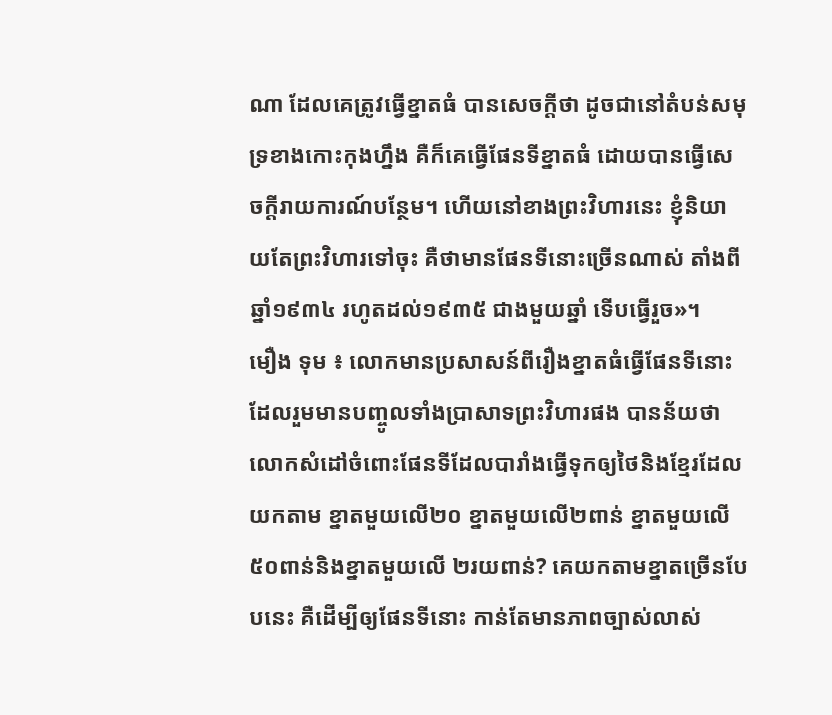ណា ដែលគេត្រូវធ្វើខ្នាតធំ បានសេចក្តីថា ដូចជានៅតំបន់សមុទ្រខាងកោះកុងហ្នឹង គឺក៏គេធ្វើផែនទីខ្នាតធំ ដោយបានធ្វើសេចក្តីរាយការណ៍បន្ថែម។ ហើយនៅខាងព្រះវិហារនេះ ខ្ញុំនិយាយតែព្រះវិហារទៅចុះ គឺថាមានផែនទីនោះច្រើនណាស់ តាំងពីឆ្នាំ១៩៣៤ រហូតដល់១៩៣៥ ជាងមួយឆ្នាំ ទើបធ្វើរួច»។
មឿង ទុម ៖ លោកមានប្រសាសន៍ពីរឿងខ្នាតធំធ្វើផែនទីនោះ ដែលរួមមានបញ្ចូលទាំងប្រាសាទព្រះវិហារផង បានន័យថា លោកសំដៅចំពោះផែនទីដែលបារាំងធ្វើទុកឲ្យថៃនិងខ្មែរដែលយកតាម ខ្នាតមួយលើ២០ ខ្នាតមួយលើ២ពាន់ ខ្នាតមួយលើ ៥០ពាន់និងខ្នាតមួយលើ ២រយពាន់? គេយកតាមខ្នាតច្រើនបែបនេះ គឺដើម្បីឲ្យផែនទីនោះ កាន់តែមានភាពច្បាស់លាស់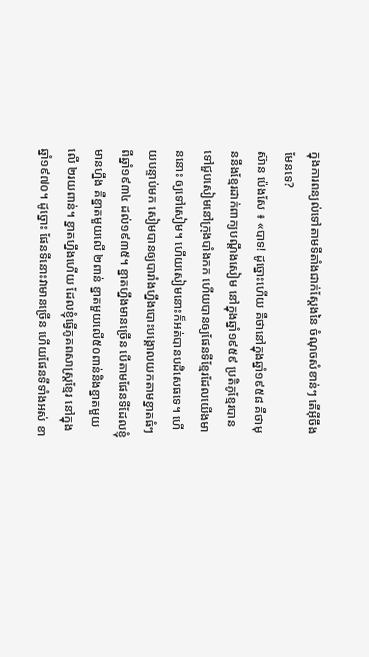ក្នុងការពន្យល់ទៅតាមទីតាំងជាក់ស្តែងនៃ ចំណុចសំខាន់ៗ តើអ៊ីចឹងមែនទេ?
ស៊ាន ប៉េងសែ ៖ «បាទ! ដូច្នោះហើយ គឺថានៅក្នុងឆ្នាំ១៩៥៨ គឺថាមុននឹងខ្មែរដាក់ពាក្យបណ្តឹងសៀម នៅក្នុងឆ្នាំ១៩៥៩ ប្រតិភូខ្មែរបានទៅជួបសៀមនៅក្រុងបាំងកក ហើយបានឲ្យផែនទីខ្មែរដែលយើងមាននោះ ឲ្យទៅសៀម។ ហើយសៀមនោះក៏អត់បានបដិសេធទេ។ ហើយបន្ទាប់មក សៀមបានឲ្យបារាំងហ្នឹងបោះបង្គោលយកតាមខ្នាតធំៗ ពីឆ្នាំ១៩៣៤ ដល់១៩៣៥។ ខ្នាតហ្នឹងមានច្រើន បើតាមផែនទីដែលខ្ញុំមានហ្នឹង គឺខ្នាតមួយលើ ២ពាន់ ខ្នាតមួយលើ៥០ពាន់និងខ្នាតមួយលើ ២រយពាន់។ ខ្នាតហ្នឹងហើយ ដែលខ្ញុំធ្វើភូគពសាស្ត្រខ្មែរ នៅក្នុងឆ្នាំ១៩៧០។ ដូច្នោះ ផែនទីនោះវាមានច្រើន ហើយផែនទីទាំងអស់ ខា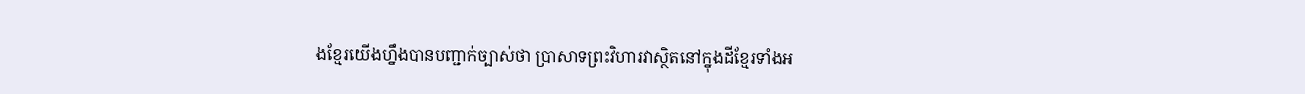ងខ្មែរយើងហ្នឹងបានបញ្ជាក់ច្បាស់ថា ប្រាសាទព្រះវិហារវាស្ថិតនៅក្នុងដីខ្មែរទាំងអ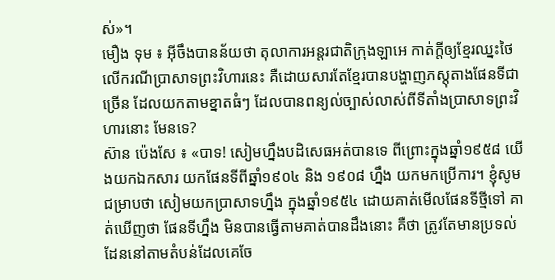ស់»។
មឿង ទុម ៖ អ៊ីចឹងបានន័យថា តុលាការអន្តរជាតិក្រុងឡាអេ កាត់ក្តីឲ្យខ្មែរឈ្នះថៃ លើករណីប្រាសាទព្រះវិហារនេះ គឺដោយសារតែខ្មែរបានបង្ហាញភស្តុតាងផែនទីជាច្រើន ដែលយកតាមខ្នាតធំៗ ដែលបានពន្យល់ច្បាស់លាស់ពីទីតាំងប្រាសាទព្រះវិហារនោះ មែនទេ?
ស៊ាន ប៉េងសែ ៖ «បាទ! សៀមហ្នឹងបដិសេធអត់បានទេ ពីព្រោះក្នុងឆ្នាំ១៩៥៨ យើងយកឯកសារ យកផែនទីពីឆ្នាំ១៩០៤ និង ១៩០៨ ហ្នឹង យកមកប្រើការ។ ខ្ញុំសូមជម្រាបថា សៀមយកប្រាសាទហ្នឹង ក្នុងឆ្នាំ១៩៥៤ ដោយគាត់មើលផែនទីថ្មីទៅ គាត់ឃើញថា ផែនទីហ្នឹង មិនបានធ្វើតាមគាត់បានដឹងនោះ គឺថា ត្រូវតែមានប្រទល់ដែននៅតាមតំបន់ដែលគេចែ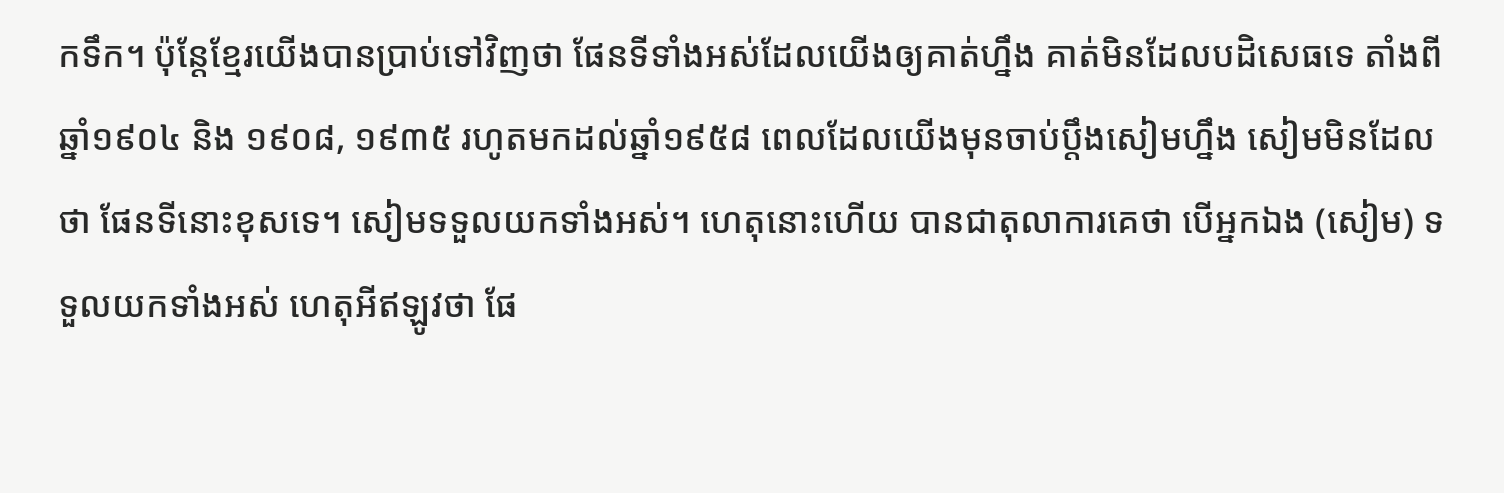កទឹក។ ប៉ុន្តែខ្មែរយើងបានប្រាប់ទៅវិញថា ផែនទីទាំងអស់ដែលយើងឲ្យគាត់ហ្នឹង គាត់មិនដែលបដិសេធទេ តាំងពីឆ្នាំ១៩០៤ និង ១៩០៨, ១៩៣៥ រហូតមកដល់ឆ្នាំ១៩៥៨ ពេលដែលយើងមុនចាប់ប្តឹងសៀមហ្នឹង សៀមមិនដែលថា ផែនទីនោះខុសទេ។ សៀមទទួលយកទាំងអស់។ ហេតុនោះហើយ បានជាតុលាការគេថា បើអ្នកឯង (សៀម) ទទួលយកទាំងអស់ ហេតុអីឥឡូវថា ផែ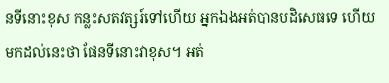នទីនោះខុស កន្លះសតវត្សរ៍ទៅហើយ អ្នកឯងអត់បានបដិសេធទេ ហើយមកដល់នេះថា ផែនទីនោះវាខុស។ អត់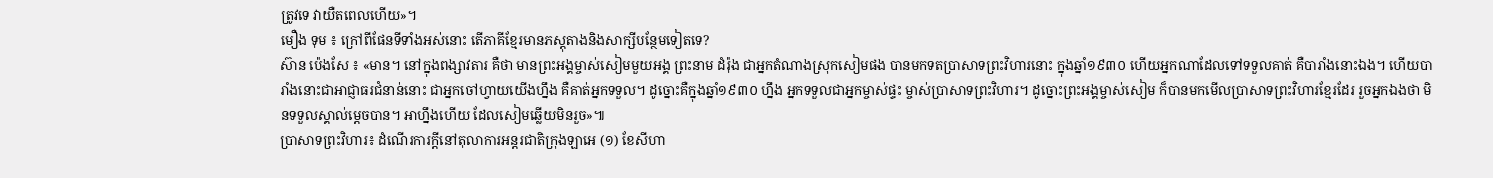ត្រូវទេ វាយឺតពេលហើយ»។
មឿង ទុម ៖ ក្រៅពីផែនទីទាំងអស់នោះ តើភាគីខ្មែរមានភស្តុតាងនិងសាក្សីបន្ថែមទៀតទេ?
ស៊ាន ប៉េងសែ ៖ «មាន។ នៅក្នុងពង្សាវតារ គឺថា មានព្រះអង្គម្ចាស់សៀមមួយអង្គ ព្រះនាម ដំរ៉ុង ជាអ្នកតំណាងស្រុកសៀមផង បានមកទតប្រាសាទព្រះវិហារនោះ ក្នុងឆ្នាំ១៩៣០ ហើយអ្នកណាដែលទៅទទួលគាត់ គឺបារាំងនោះឯង។ ហើយបារាំងនោះជាអាជ្ញាធរជំនាន់នោះ ជាអ្នកចៅហ្វាយយើងហ្នឹង គឺគាត់អ្នកទទួល។ ដូច្នោះគឺក្នុងឆ្នាំ១៩៣០ ហ្នឹង អ្នកទទួលជាអ្នកម្ចាស់ផ្ទះ ម្ចាស់ប្រាសាទព្រះវិហារ។ ដូច្នោះព្រះអង្គម្ចាស់សៀម ក៏បានមកមើលប្រាសាទព្រះវិហារខ្មែរដែរ រួចអ្នកឯងថា មិនទទួលស្គាល់ម្តេចបាន។ អាហ្នឹងហើយ ដែលសៀមឆ្លើយមិនរួច»៕
ប្រាសាទព្រះវិហារ៖ ដំណើរការក្ដីនៅតុលាការអន្តរជាតិក្រុងឡាអេ (១) ខែសីហា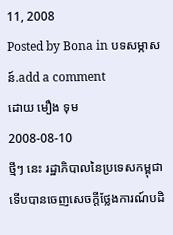11, 2008
Posted by Bona in បទសម្ភាសន៍.add a comment
ដោយ មឿង ទុម
2008-08-10
ថ្មីៗ នេះ រដ្ឋាភិបាលនៃប្រទេសកម្ពុជា ទើបបានចេញសេចក្តីថ្លែងការណ៍បដិ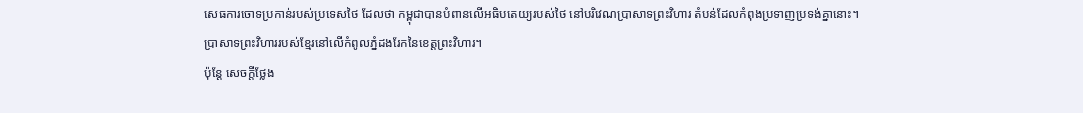សេធការចោទប្រកាន់របស់ប្រទេសថៃ ដែលថា កម្ពុជាបានបំពានលើអធិបតេយ្យរបស់ថៃ នៅបរិវេណប្រាសាទព្រះវិហារ តំបន់ដែលកំពុងប្រទាញប្រទង់គ្នានោះ។
ប្រាសាទព្រះវិហាររបស់ខ្មែរនៅលើកំពូលភ្នំដងរែកនៃខេត្តព្រះវិហារ។
ប៉ុន្តែ សេចក្តីថ្លែង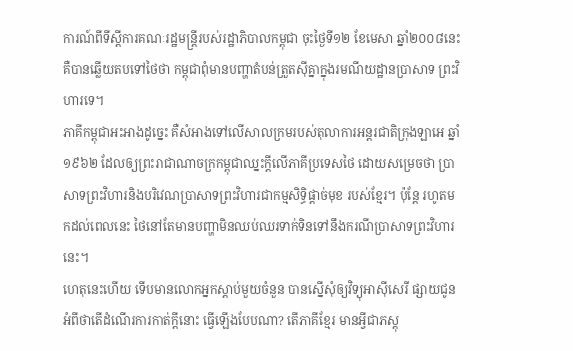ការណ៍ពីទីស្តីការគណៈរដ្ឋមន្ត្រីរបស់រដ្ឋាភិបាលកម្ពុជា ចុះថ្ងៃទី១២ ខែមេសា ឆ្នាំ២០០៨នេះ គឺបានឆ្លើយតបទៅថៃថា កម្ពុជាពុំមានបញ្ហាតំបន់ត្រួតស៊ីគ្នាក្នុងរមណីយដ្ឋានប្រាសាទ ព្រះវិហារទេ។
ភាគីកម្ពុជាអះអាងដូច្នេះ គឺសំអាងទៅលើសាលក្រមរបស់តុលាការអន្តរជាតិក្រុងឡាអេ ឆ្នាំ១៩៦២ ដែលឲ្យព្រះរាជាណាចក្រកម្ពុជាឈ្នះក្តីលើភាគីប្រទេសថៃ ដោយសម្រេចថា ប្រាសាទព្រះវិហារនិងបរិវេណប្រាសាទព្រះវិហារជាកម្មសិទ្ធិផ្តាច់មុខ របស់ខ្មែរ។ ប៉ុន្តែ រហូតមកដល់ពេលនេះ ថៃនៅតែមានបញ្ហាមិនឈប់ឈរទាក់ទិនទៅនឹងករណីប្រាសាទព្រះវិហារនេះ។
ហេតុនេះហើយ ទើបមានលោកអ្នកស្តាប់មួយចំនួន បានស្នើសុំឲ្យវិទ្យុអាស៊ីសេរី ផ្សាយជូនអំពីថាតើដំណើរការកាត់ក្តីនោះ ធ្វើឡើងបែបណា? តើភាគីខ្មែរ មានអ្វីជាភស្តុ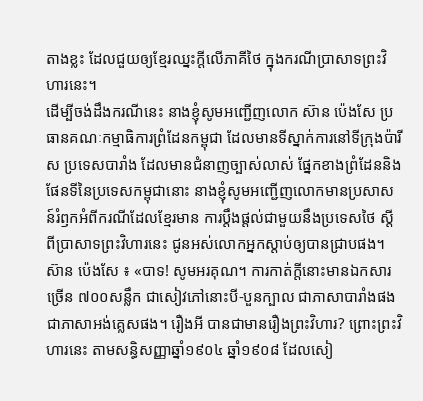តាងខ្លះ ដែលជួយឲ្យខ្មែរឈ្នះក្តីលើភាគីថៃ ក្នុងករណីប្រាសាទព្រះវិហារនេះ។
ដើម្បីចង់ដឹងករណីនេះ នាងខ្ញុំសូមអញ្ជើញលោក ស៊ាន ប៉េងសែ ប្រធានគណៈកម្មាធិការព្រំដែនកម្ពុជា ដែលមានទីស្នាក់ការនៅទីក្រុងប៉ារីស ប្រទេសបារាំង ដែលមានជំនាញច្បាស់លាស់ ផ្នែកខាងព្រំដែននិងផែនទីនៃប្រទេសកម្ពុជានោះ នាងខ្ញុំសូមអញ្ជើញលោកមានប្រសាសន៍រំឭកអំពីករណីដែលខ្មែរមាន ការប្តឹងផ្តល់ជាមួយនឹងប្រទេសថៃ ស្តីពីប្រាសាទព្រះវិហារនេះ ជូនអស់លោកអ្នកស្តាប់ឲ្យបានជ្រាបផង។
ស៊ាន ប៉េងសែ ៖ «បាទ! សូមអរគុណ។ ការកាត់ក្តីនោះមានឯកសារច្រើន ៧០០សន្លឹក ជាសៀវភៅនោះបី-បួនក្បាល ជាភាសាបារាំងផង ជាភាសាអង់គ្លេសផង។ រឿងអី បានជាមានរឿងព្រះវិហារ? ព្រោះព្រះវិហារនេះ តាមសន្ធិសញ្ញាឆ្នាំ១៩០៤ ឆ្នាំ១៩០៨ ដែលសៀ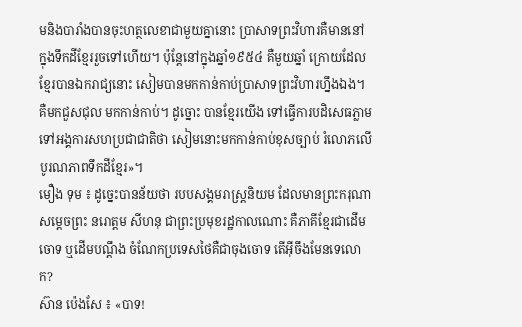មនិងបារាំងបានចុះហត្ថលេខាជាមួយគ្នានោះ ប្រាសាទព្រះវិហារគឺមាននៅក្នុងទឹកដីខ្មែររួចទៅហើយ។ ប៉ុន្តែនៅក្នុងឆ្នាំ១៩៥៤ គឺមួយឆ្នាំ ក្រោយដែលខ្មែរបានឯករាជ្យនោះ សៀមបានមកកាន់កាប់ប្រាសាទព្រះវិហារហ្នឹងឯង។ គឺមកជួសជុល មកកាន់កាប់។ ដូច្នោះ បានខ្មែរយើង ទៅធ្វើការបដិសេធភ្លាមទៅអង្គការសហប្រជាជាតិថា សៀមនោះមកកាន់កាប់ខុសច្បាប់ រំលោភលើបូរណភាពទឹកដីខ្មែរ»។
មឿង ទុម ៖ ដូច្នេះបានន័យថា របបសង្គមរាស្រ្តនិយម ដែលមានព្រះករុណា សម្តេចព្រះ នរោត្តម សីហនុ ជាព្រះប្រមុខរដ្ឋកាលណោះ គឺភាគីខ្មែរជាដើមចោទ ឬដើមបណ្តឹង ចំណែកប្រទេសថៃគឺជាចុងចោទ តើអ៊ីចឹងមែនទេលោក?
ស៊ាន ប៉េងសែ ៖ «បាទ!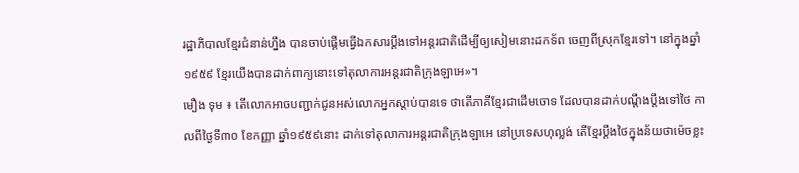រដ្ឋាភិបាលខ្មែរជំនាន់ហ្នឹង បានចាប់ផ្តើមធ្វើឯកសារប្តឹងទៅអន្តរជាតិដើម្បីឲ្យសៀមនោះដកទ័ព ចេញពីស្រុកខ្មែរទៅ។ នៅក្នុងឆ្នាំ១៩៥៩ ខ្មែរយើងបានដាក់ពាក្យនោះទៅតុលាការអន្តរជាតិក្រុងឡាអេ»។
មឿង ទុម ៖ តើលោកអាចបញ្ជាក់ជូនអស់លោកអ្នកស្តាប់បានទេ ថាតើភាគីខ្មែរជាដើមចោទ ដែលបានដាក់បណ្តឹងប្តឹងទៅថៃ កាលពីថ្ងៃទី៣០ ខែកញ្ញា ឆ្នាំ១៩៥៩នោះ ដាក់ទៅតុលាការអន្តរជាតិក្រុងឡាអេ នៅប្រទេសហុល្លង់ តើខ្មែរប្តឹងថៃក្នុងន័យថាម៉េចខ្លះ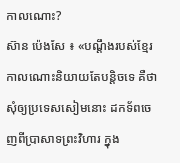កាលណោះ?
ស៊ាន ប៉េងសែ ៖ «បណ្តឹងរបស់ខ្មែរ កាលណោះនិយាយតែបន្តិចទេ គឺថា សុំឲ្យប្រទេសសៀមនោះ ដកទ័ពចេញពីប្រាសាទព្រះវិហារ ក្នុង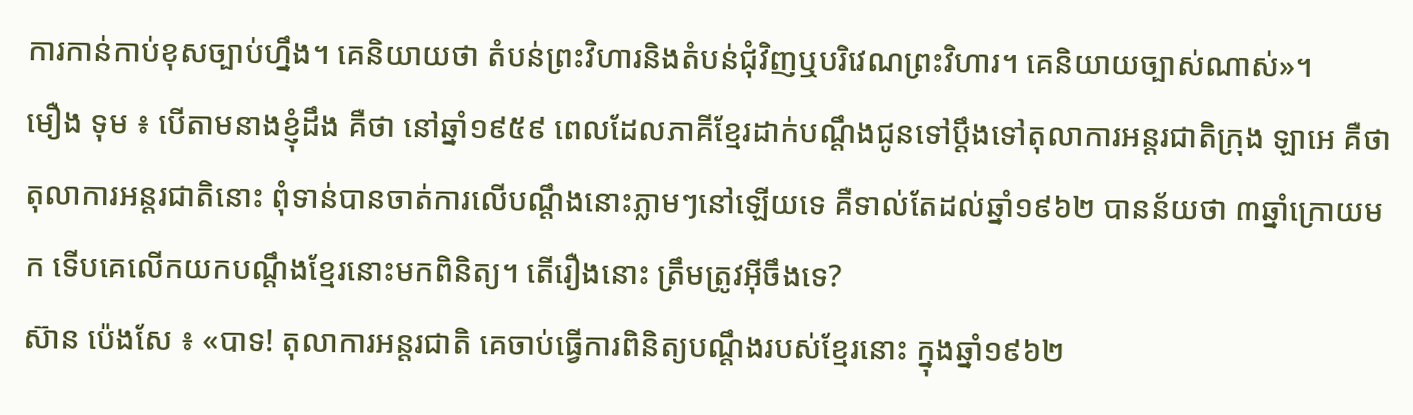ការកាន់កាប់ខុសច្បាប់ហ្នឹង។ គេនិយាយថា តំបន់ព្រះវិហារនិងតំបន់ជុំវិញឬបរិវេណព្រះវិហារ។ គេនិយាយច្បាស់ណាស់»។
មឿង ទុម ៖ បើតាមនាងខ្ញុំដឹង គឺថា នៅឆ្នាំ១៩៥៩ ពេលដែលភាគីខ្មែរដាក់បណ្តឹងជូនទៅប្តឹងទៅតុលាការអន្តរជាតិក្រុង ឡាអេ គឺថា តុលាការអន្តរជាតិនោះ ពុំទាន់បានចាត់ការលើបណ្តឹងនោះភ្លាមៗនៅឡើយទេ គឺទាល់តែដល់ឆ្នាំ១៩៦២ បានន័យថា ៣ឆ្នាំក្រោយមក ទើបគេលើកយកបណ្តឹងខ្មែរនោះមកពិនិត្យ។ តើរឿងនោះ ត្រឹមត្រូវអ៊ីចឹងទេ?
ស៊ាន ប៉េងសែ ៖ «បាទ! តុលាការអន្តរជាតិ គេចាប់ធ្វើការពិនិត្យបណ្តឹងរបស់ខ្មែរនោះ ក្នុងឆ្នាំ១៩៦២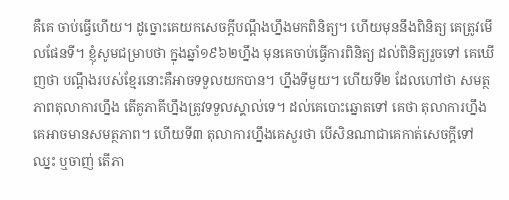គឺគេ ចាប់ធ្វើហើយ។ ដូច្នោះគេយកសេចក្តីបណ្តឹងហ្នឹងមកពិនិត្យ។ ហើយមុននឹងពិនិត្យ គេត្រូវមើលផែនទី។ ខ្ញុំសូមជម្រាបថា ក្នុងឆ្នាំ១៩៦២ហ្នឹង មុនគេចាប់ធ្វើការពិនិត្យ ដល់ពិនិត្យរួចទៅ គេឃើញថា បណ្តឹងរបស់ខ្មែរនោះគឺអាចទទួលយកបាន។ ហ្នឹងទីមួយ។ ហើយទី២ ដែលហៅថា សមត្ថភាពតុលាការហ្នឹង តើគូភាគីហ្នឹងត្រូវទទួលស្គាល់ទេ។ ដល់គេបោះឆ្នោតទៅ គេថា តុលាការហ្នឹងគេអាចមានសមត្ថភាព។ ហើយទី៣ តុលាការហ្នឹងគេសួរថា បើសិនណាជាគេកាត់សេចក្តីទៅ ឈ្នះ ឬចាញ់ តើភា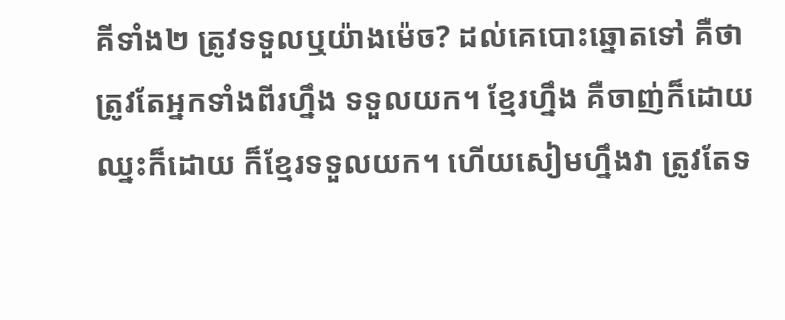គីទាំង២ ត្រូវទទួលឬយ៉ាងម៉េច? ដល់គេបោះឆ្នោតទៅ គឺថា ត្រូវតែអ្នកទាំងពីរហ្នឹង ទទួលយក។ ខ្មែរហ្នឹង គឺចាញ់ក៏ដោយ ឈ្នះក៏ដោយ ក៏ខ្មែរទទួលយក។ ហើយសៀមហ្នឹងវា ត្រូវតែទ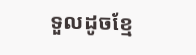ទួលដូចខ្មែ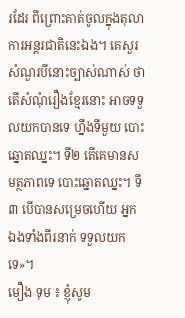រដែរ ពីព្រោះគាត់ចូលក្នុងតុលាការអន្តរជាតិនេះឯង។ គេសួរសំណួរបីនោះច្បាស់ណាស់ ថាតើសំណុំរឿងខ្មែរនោះ អាចទទួលយកបានទេ ហ្នឹងទីមួយ បោះឆ្នោតឈ្នះ។ ទី២ តើគេមានសមត្ថភាពទេ បោះឆ្នោតឈ្នះ។ ទី៣ បើបានសម្រេចហើយ អ្នកឯងទាំងពីរនាក់ ទទួលយកទេ»។
មឿង ទុម ៖ ខ្ញុំសូម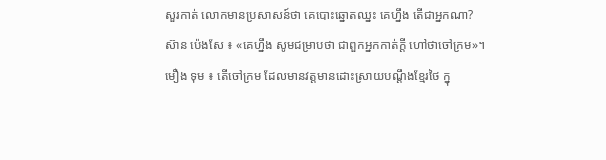សួរកាត់ លោកមានប្រសាសន៍ថា គេបោះឆ្នោតឈ្នះ គេហ្នឹង តើជាអ្នកណា?
ស៊ាន ប៉េងសែ ៖ «គេហ្នឹង សូមជម្រាបថា ជាពួកអ្នកកាត់ក្តី ហៅថាចៅក្រម»។
មឿង ទុម ៖ តើចៅក្រម ដែលមានវត្តមានដោះស្រាយបណ្តឹងខ្មែរថៃ ក្នុ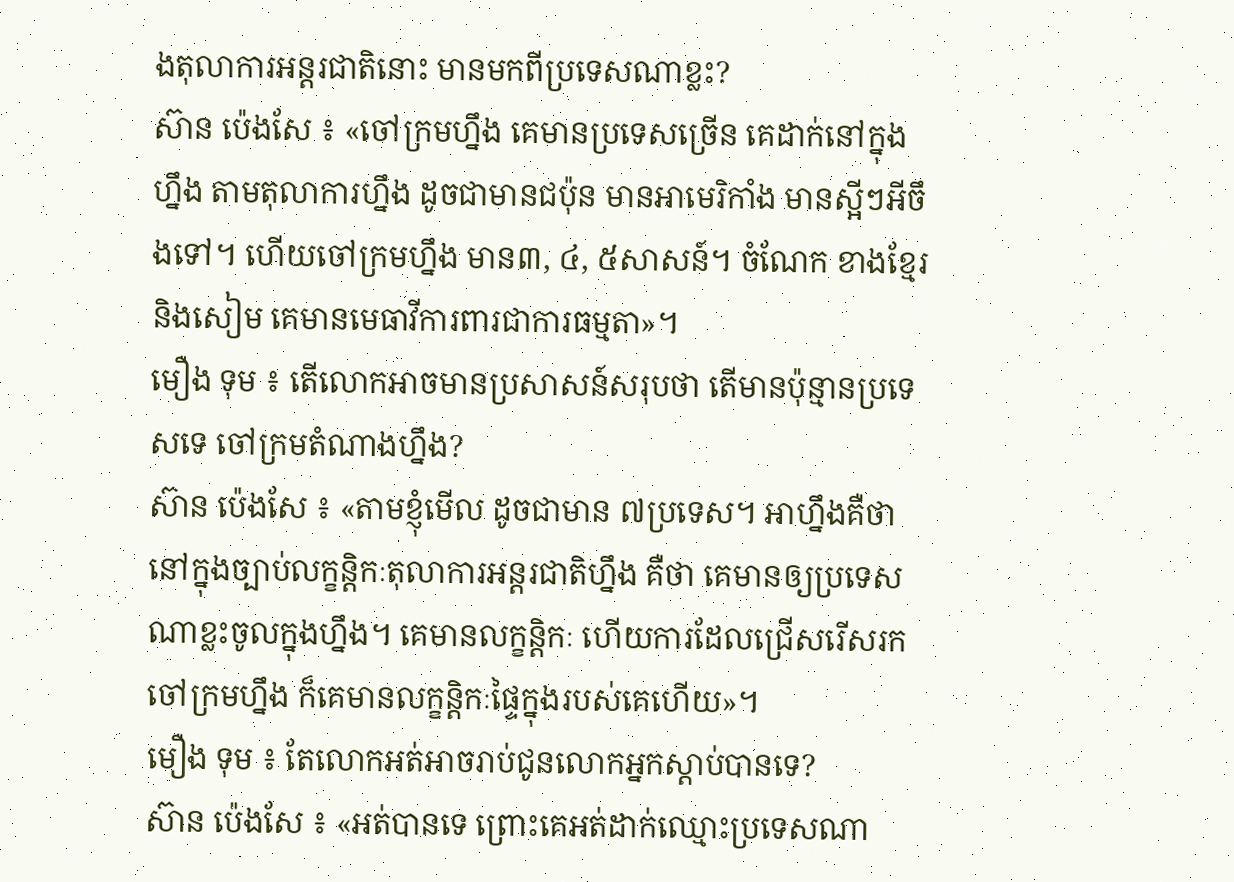ងតុលាការអន្តរជាតិនោះ មានមកពីប្រទេសណាខ្លះ?
ស៊ាន ប៉េងសែ ៖ «ចៅក្រមហ្នឹង គេមានប្រទេសច្រើន គេដាក់នៅក្នុងហ្នឹង តាមតុលាការហ្នឹង ដូចជាមានជប៉ុន មានអាមេរិកាំង មានស្អីៗអីចឹងទៅ។ ហើយចៅក្រមហ្នឹង មាន៣, ៤, ៥សាសន៍។ ចំណែក ខាងខ្មែរនិងសៀម គេមានមេធាវីការពារជាការធម្មតា»។
មឿង ទុម ៖ តើលោកអាចមានប្រសាសន៍សរុបថា តើមានប៉ុន្មានប្រទេសទេ ចៅក្រមតំណាងហ្នឹង?
ស៊ាន ប៉េងសែ ៖ «តាមខ្ញុំមើល ដូចជាមាន ៧ប្រទេស។ អាហ្នឹងគឺថា នៅក្នុងច្បាប់លក្ខន្តិកៈតុលាការអន្តរជាតិហ្នឹង គឺថា គេមានឲ្យប្រទេសណាខ្លះចូលក្នុងហ្នឹង។ គេមានលក្ខន្តិកៈ ហើយការដែលជ្រើសរើសរកចៅក្រមហ្នឹង ក៏គេមានលក្ខន្តិកៈផ្ទៃក្នុងរបស់គេហើយ»។
មឿង ទុម ៖ តែលោកអត់អាចរាប់ជូនលោកអ្នកស្តាប់បានទេ?
ស៊ាន ប៉េងសែ ៖ «អត់បានទេ ព្រោះគេអត់ដាក់ឈ្មោះប្រទេសណា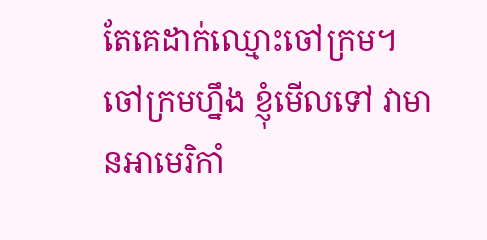តែគេដាក់ឈ្មោះចៅក្រម។ ចៅក្រមហ្នឹង ខ្ញុំមើលទៅ វាមានអាមេរិកាំ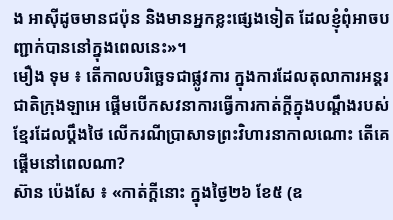ង អាស៊ីដូចមានជប៉ុន និងមានអ្នកខ្លះផ្សេងទៀត ដែលខ្ញុំពុំអាចបញ្ជាក់បាននៅក្នុងពេលនេះ»។
មឿង ទុម ៖ តើកាលបរិច្ឆេទជាផ្លូវការ ក្នុងការដែលតុលាការអន្តរជាតិក្រុងឡាអេ ផ្តើមបើកសវនាការធ្វើការកាត់ក្តីក្នុងបណ្តឹងរបស់ខ្មែរដែលប្តឹងថៃ លើករណីប្រាសាទព្រះវិហារនាកាលណោះ តើគេផ្តើមនៅពេលណា?
ស៊ាន ប៉េងសែ ៖ «កាត់ក្តីនោះ ក្នុងថ្ងៃ២៦ ខែ៥ (ឧ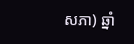សភា) ឆ្នាំ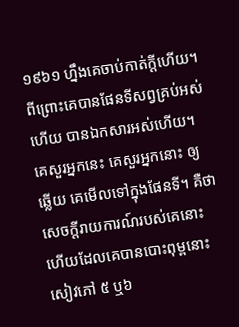១៩៦១ ហ្នឹងគេចាប់កាត់ក្តីហើយ។ ពីព្រោះគេបានផែនទីសព្វគ្រប់អស់ហើយ បានឯកសារអស់ហើយ។ គេសួរអ្នកនេះ គេសួរអ្នកនោះ ឲ្យឆ្លើយ គេមើលទៅក្នុងផែនទី។ គឺថាសេចក្តីរាយការណ៍របស់គេនោះ ហើយដែលគេបានបោះពុម្ពនោះ សៀវភៅ ៥ ឬ៦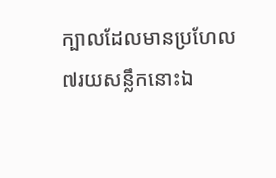ក្បាលដែលមានប្រហែល ៧រយសន្លឹកនោះឯ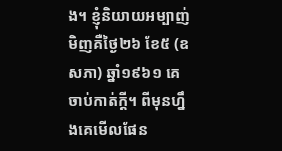ង។ ខ្ញុំនិយាយអម្បាញ់មិញគឺថ្ងៃ២៦ ខែ៥ (ឧសភា) ឆ្នាំ១៩៦១ គេចាប់កាត់ក្តី។ ពីមុនហ្នឹងគេមើលផែន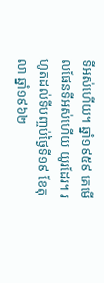ទីអស់ហើយ។ ឆ្នាំ១៩៥៩ គេមើលផែនទីអស់ហើយ យូរដែរ។ រហូតដល់ទីបញ្ចប់ថ្ងៃទី១៩ ខែតុលា ឆ្នាំ១៩៦២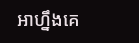អាហ្នឹងគេ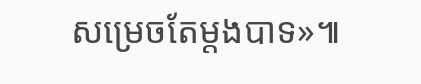សម្រេចតែម្តងបាទ»៕